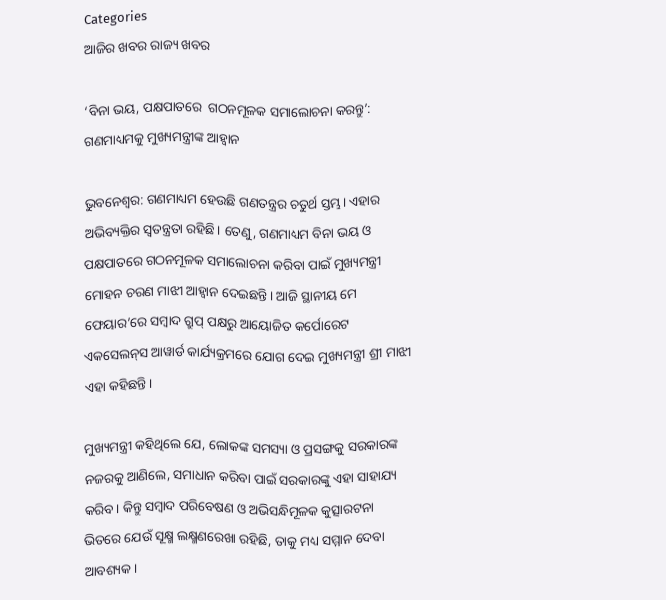Categories
ଆଜିର ଖବର ରାଜ୍ୟ ଖବର

‘ବିନା ଭୟ, ପକ୍ଷପାତରେ  ଗଠନମୂଳକ ସମାଲୋଚନା କରନ୍ତୁ’: ଗଣମାଧ୍ୟମକୁ ମୁଖ୍ୟମନ୍ତ୍ରୀଙ୍କ ଆହ୍ୱାନ

ଭୁବନେଶ୍ୱର: ଗଣମାଧ୍ୟମ ହେଉଛି ଗଣତନ୍ତ୍ରର ଚତୁର୍ଥ ସ୍ତମ୍ଭ। ଏହାର ଅଭିବ୍ୟକ୍ତିର ସ୍ୱତନ୍ତ୍ରତା ରହିଛି। ତେଣୁ, ଗଣମାଧ୍ୟମ ବିନା ଭୟ ଓ ପକ୍ଷପାତରେ ଗଠନମୂଳକ ସମାଲୋଚନା କରିବା ପାଇଁ ମୁଖ୍ୟମନ୍ତ୍ରୀ ମୋହନ ଚରଣ ମାଝୀ ଆହ୍ୱାନ ଦେଇଛନ୍ତି। ଆଜି ସ୍ଥାନୀୟ ମେ ଫେୟାର’ରେ ସମ୍ୱାଦ ଗ୍ରୁପ୍‍ ପକ୍ଷରୁ ଆୟୋଜିତ କର୍ପୋରେଟ ଏକସେଲନ୍‍ସ ଆୱାର୍ଡ କାର୍ଯ୍ୟକ୍ରମରେ ଯୋଗ ଦେଇ ମୁଖ୍ୟମନ୍ତ୍ରୀ ଶ୍ରୀ ମାଝୀ ଏହା କହିଛନ୍ତି।

ମୁଖ୍ୟମନ୍ତ୍ରୀ କହିଥିଲେ ଯେ, ଲୋକଙ୍କ ସମସ୍ୟା ଓ ପ୍ରସଙ୍ଗକୁ ସରକାରଙ୍କ ନଜରକୁ ଆଣିଲେ, ସମାଧାନ କରିବା ପାଇଁ ସରକାରଙ୍କୁ ଏହା ସାହାଯ୍ୟ କରିବ। କିନ୍ତୁ ସମ୍ୱାଦ ପରିବେଷଣ ଓ ଅଭିସନ୍ଧିମୂଳକ କୁତ୍ସାରଟନା ଭିତରେ ଯେଉଁ ସୂକ୍ଷ୍ମ ଲକ୍ଷ୍ମଣରେଖା ରହିଛି, ତାକୁ ମଧ୍ୟ ସମ୍ମାନ ଦେବା ଆବଶ୍ୟକ।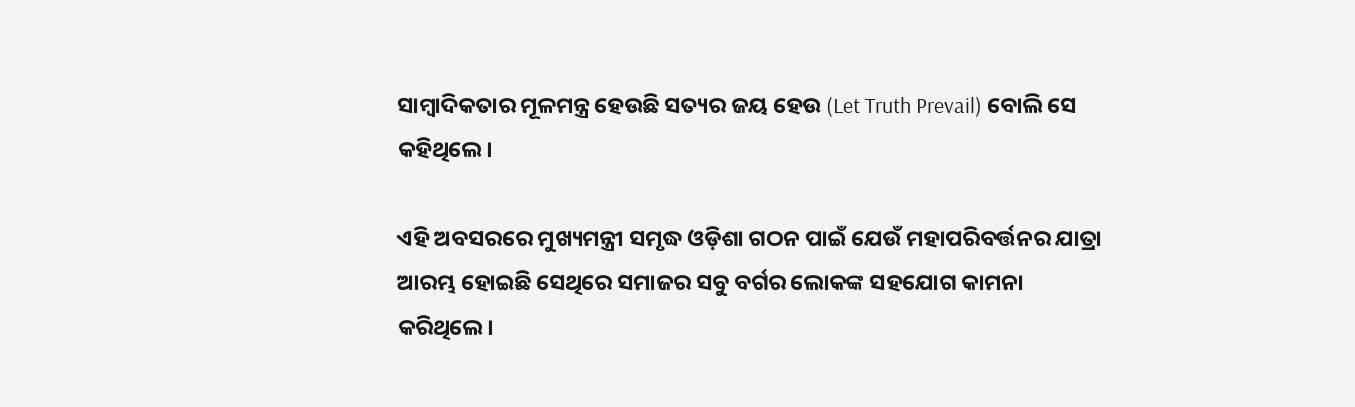ସାମ୍ୱାଦିକତାର ମୂଳମନ୍ତ୍ର ହେଉଛି ସତ୍ୟର ଜୟ ହେଉ (Let Truth Prevail) ବୋଲି ସେ କହିଥିଲେ।

ଏହି ଅବସରରେ ମୁଖ୍ୟମନ୍ତ୍ରୀ ସମୃଦ୍ଧ ଓଡ଼ିଶା ଗଠନ ପାଇଁ ଯେଉଁ ମହାପରିବର୍ତ୍ତନର ଯାତ୍ରା ଆରମ୍ଭ ହୋଇଛି ସେଥିରେ ସମାଜର ସବୁ ବର୍ଗର ଲୋକଙ୍କ ସହଯୋଗ କାମନା କରିଥିଲେ।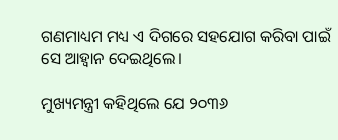ଗଣମାଧ୍ୟମ ମଧ୍ୟ ଏ ଦିଗରେ ସହଯୋଗ କରିବା ପାଇଁ ସେ ଆହ୍ୱାନ ଦେଇଥିଲେ।

ମୁଖ୍ୟମନ୍ତ୍ରୀ କହିଥିଲେ ଯେ ୨୦୩୬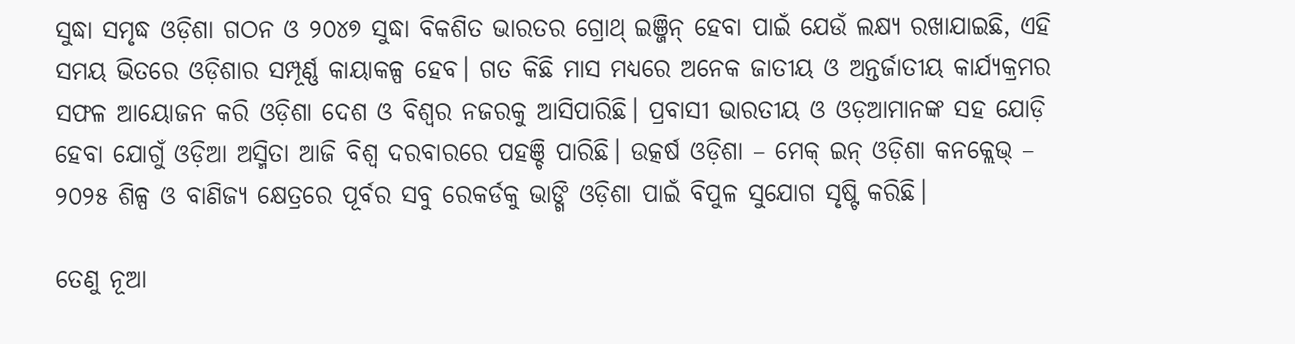ସୁଦ୍ଧା ସମୃଦ୍ଧ ଓଡ଼ିଶା ଗଠନ ଓ ୨୦୪୭ ସୁଦ୍ଧା ବିକଶିତ ଭାରତର ଗ୍ରୋଥ୍‍ ଇଞ୍ଜିନ୍‍ ହେବା ପାଇଁ ଯେଉଁ ଲକ୍ଷ୍ୟ ରଖାଯାଇଛି, ଏହି ସମୟ ଭିତରେ ଓଡ଼ିଶାର ସମ୍ପୂର୍ଣ୍ଣ କାୟାକଳ୍ପ ହେବ। ଗତ କିଛି ମାସ ମଧ୍ୟରେ ଅନେକ ଜାତୀୟ ଓ ଅନ୍ତର୍ଜାତୀୟ କାର୍ଯ୍ୟକ୍ରମର ସଫଳ ଆୟୋଜନ କରି ଓଡ଼ିଶା ଦେଶ ଓ ବିଶ୍ୱର ନଜରକୁ ଆସିପାରିଛି। ପ୍ରବାସୀ ଭାରତୀୟ ଓ ଓଡ଼ଆମାନଙ୍କ ସହ ଯୋଡ଼ି ହେବା ଯୋଗୁଁ ଓଡ଼ିଆ ଅସ୍ମିତା ଆଜି ବିଶ୍ୱ ଦରବାରରେ ପହଞ୍ଚି ପାରିଛି। ଉତ୍କର୍ଷ ଓଡ଼ିଶା – ମେକ୍‍ ଇନ୍‍ ଓଡ଼ିଶା କନକ୍ଲେଭ୍‍ – ୨୦୨୫ ଶିଳ୍ପ ଓ ବାଣିଜ୍ୟ କ୍ଷେତ୍ରରେ ପୂର୍ବର ସବୁ ରେକର୍ଡକୁ ଭାଙ୍ଗି ଓଡ଼ିଶା ପାଇଁ ବିପୁଳ ସୁଯୋଗ ସୃଷ୍ଟି କରିଛି।

ତେଣୁ ନୂଆ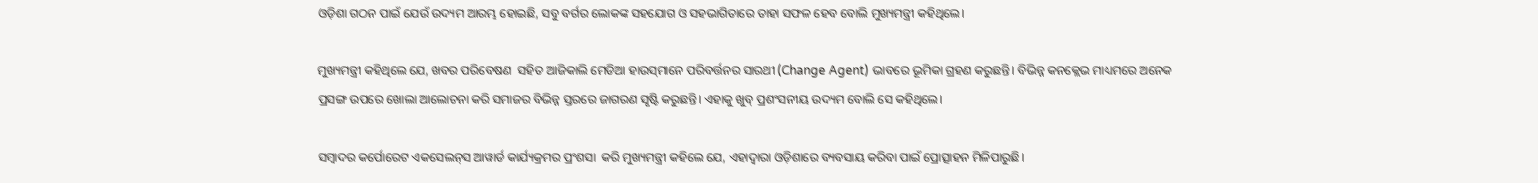ଓଡ଼ିଶା ଗଠନ ପାଇଁ ଯେଉଁ ଉଦ୍ୟମ ଆରମ୍ଭ ହୋଇଛି, ସବୁ ବର୍ଗର ଲୋକଙ୍କ ସହଯୋଗ ଓ ସହଭାଗିତାରେ ତାହା ସଫଳ ହେବ ବୋଲି ମୁଖ୍ୟମନ୍ତ୍ରୀ କହିଥିଲେ।

ମୁଖ୍ୟମନ୍ତ୍ରୀ କହିଥିଲେ ଯେ, ଖବର ପରିବେଷଣ  ସହିତ ଆଜିକାଲି ମେଡିଆ ହାଉସ୍‍ମାନେ ପରିବର୍ତ୍ତନର ସାରଥୀ (Change Agent) ଭାବରେ ଭୂମିକା ଗ୍ରହଣ କରୁଛନ୍ତି। ବିଭିନ୍ନ କନକ୍ଲେଭ ମାଧ୍ୟମରେ ଅନେକ ପ୍ରସଙ୍ଗ ଉପରେ ଖୋଲା ଆଲୋଚନା କରି ସମାଜର ବିଭିନ୍ନ ସ୍ତରରେ ଜାଗରଣ ସୃଷ୍ଟି କରୁଛନ୍ତି। ଏହାକୁ ଖୁବ୍‍ ପ୍ରଶଂସନୀୟ ଉଦ୍ୟମ ବୋଲି ସେ କହିଥିଲେ।

ସମ୍ୱାଦର କର୍ପୋରେଟ ଏକସେଲନ୍‍ସ ଆୱାର୍ଡ କାର୍ଯ୍ୟକ୍ରମର ପ୍ରଂଶସା  କରି ମୁଖ୍ୟମନ୍ତ୍ରୀ କହିଲେ ଯେ, ଏହାଦ୍ୱାରା ଓଡ଼ିଶାରେ ବ୍ୟବସାୟ କରିବା ପାଇଁ ପ୍ରୋତ୍ସାହନ ମିଳିପାରୁଛି।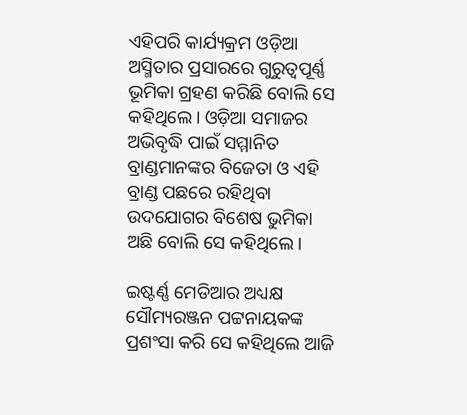ଏହିପରି କାର୍ଯ୍ୟକ୍ରମ ଓଡ଼ିଆ ଅସ୍ମିତାର ପ୍ରସାରରେ ଗୁରୁତ୍ୱପୂର୍ଣ୍ଣ ଭୂମିକା ଗ୍ରହଣ କରିଛି ବୋଲି ସେ କହିଥିଲେ। ଓଡ଼ିଆ ସମାଜର ଅଭିବୃଦ୍ଧି ପାଇଁ ସମ୍ମାନିତ ବ୍ରାଣ୍ଡମାନଙ୍କର ବିଜେତା ଓ ଏହି ବ୍ରାଣ୍ଡ ପଛରେ ରହିଥିବା ଉଦଯୋଗର ବିଶେଷ ଭୁମିକା ଅଛି ବୋଲି ସେ କହିଥିଲେ।

ଇଷ୍ଟର୍ଣ୍ଣ ମେଡିଆର ଅଧ୍ୟକ୍ଷ ସୌମ୍ୟରଞ୍ଜନ ପଟ୍ଟନାୟକଙ୍କ ପ୍ରଶଂସା କରି ସେ କହିଥିଲେ ଆଜି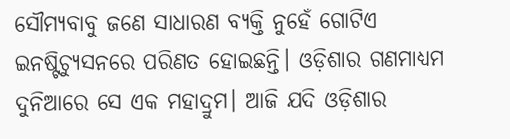ସୌମ୍ୟବାବୁ ଜଣେ ସାଧାରଣ ବ୍ୟକ୍ତି ନୁହେଁ ଗୋଟିଏ ଇନଷ୍ଟିଚ୍ୟୁସନରେ ପରିଣତ ହୋଇଛନ୍ତି। ଓଡ଼ିଶାର ଗଣମାଧ୍ୟମ ଦୁନିଆରେ ସେ ଏକ ମହାଦ୍ରୁମ। ଆଜି ଯଦି ଓଡ଼ିଶାର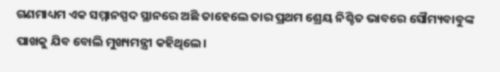ଗଣମାଧ୍ୟମ ଏକ ସମ୍ମାନସ୍ପଦ ସ୍ଥାନରେ ଅଛି ତାହେଲେ ତାର ପ୍ରଥମ ଶ୍ରେୟ ନିଶ୍ଚିତ ଭାବରେ ସୌମ୍ୟବାବୁଙ୍କ ପାଖକୁ ଯିବ ବୋଲି ମୁଖ୍ୟମନ୍ତ୍ରୀ କହିଥିଲେ।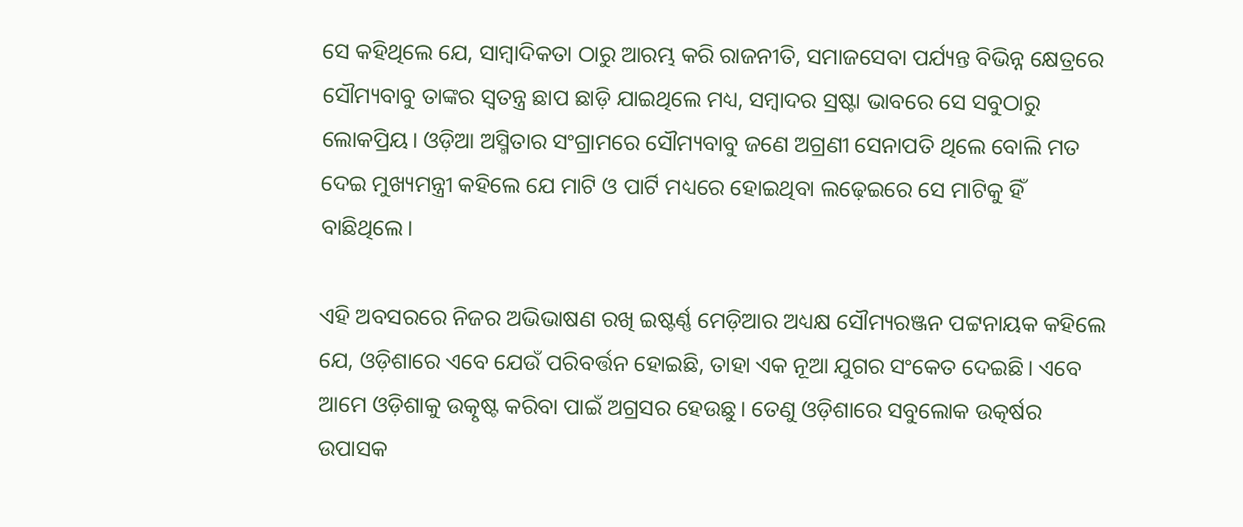ସେ କହିଥିଲେ ଯେ, ସାମ୍ୱାଦିକତା ଠାରୁ ଆରମ୍ଭ କରି ରାଜନୀତି, ସମାଜସେବା ପର୍ଯ୍ୟନ୍ତ ବିଭିନ୍ନ କ୍ଷେତ୍ରରେ ସୌମ୍ୟବାବୁ ତାଙ୍କର ସ୍ୱତନ୍ତ୍ର ଛାପ ଛାଡ଼ି ଯାଇଥିଲେ ମଧ୍ୟ, ସମ୍ୱାଦର ସ୍ରଷ୍ଟା ଭାବରେ ସେ ସବୁଠାରୁ ଲୋକପ୍ରିୟ। ଓଡ଼ିଆ ଅସ୍ମିତାର ସଂଗ୍ରାମରେ ସୌମ୍ୟବାବୁ ଜଣେ ଅଗ୍ରଣୀ ସେନାପତି ଥିଲେ ବୋଲି ମତ ଦେଇ ମୁଖ୍ୟମନ୍ତ୍ରୀ କହିଲେ ଯେ ମାଟି ଓ ପାର୍ଟି ମଧ୍ୟରେ ହୋଇଥିବା ଲଢ଼େଇରେ ସେ ମାଟିକୁ ହିଁ ବାଛିଥିଲେ।

ଏହି ଅବସରରେ ନିଜର ଅଭିଭାଷଣ ରଖି ଇଷ୍ଟର୍ଣ୍ଣ ମେଡ଼ିଆର ଅଧ୍ୟକ୍ଷ ସୌମ୍ୟରଞ୍ଜନ ପଟ୍ଟନାୟକ କହିଲେ ଯେ, ଓଡ଼ିଶାରେ ଏବେ ଯେଉଁ ପରିବର୍ତ୍ତନ ହୋଇଛି, ତାହା ଏକ ନୂଆ ଯୁଗର ସଂକେତ ଦେଇଛି। ଏବେ ଆମେ ଓଡ଼ିଶାକୁ ଉତ୍କୃଷ୍ଟ କରିବା ପାଇଁ ଅଗ୍ରସର ହେଉଛୁ। ତେଣୁ ଓଡ଼ିଶାରେ ସବୁଲୋକ ଉତ୍କର୍ଷର ଉପାସକ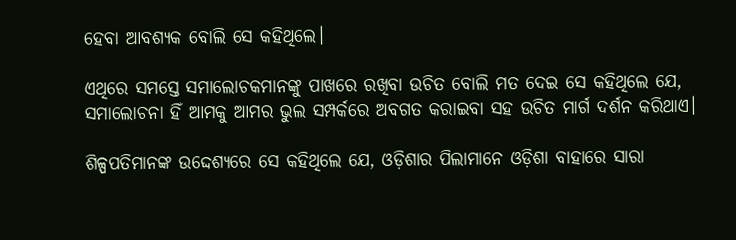ହେବା ଆବଶ୍ୟକ ବୋଲି ସେ କହିଥିଲେ।

ଏଥିରେ ସମସ୍ତେ ସମାଲୋଚକମାନଙ୍କୁ ପାଖରେ ରଖିବା ଉଚିତ ବୋଲି ମତ ଦେଇ ସେ କହିଥିଲେ ଯେ, ସମାଲୋଚନା ହିଁ ଆମକୁ ଆମର ଭୁଲ ସମ୍ପର୍କରେ ଅବଗତ କରାଇବା ସହ ଉଚିତ ମାର୍ଗ ଦର୍ଶନ କରିଥାଏ।

ଶିଳ୍ପପତିମାନଙ୍କ ଉଦ୍ଦେଶ୍ୟରେ ସେ କହିଥିଲେ ଯେ, ଓଡ଼ିଶାର ପିଲାମାନେ ଓଡ଼ିଶା ବାହାରେ ସାରା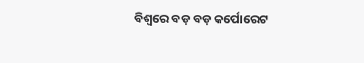ବିଶ୍ୱରେ ବଡ଼ ବଡ଼ କର୍ପୋରେଟ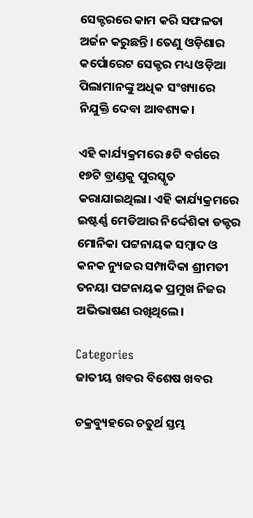ସେକ୍ଟରରେ କାମ କରି ସଫଳତା ଅର୍ଜନ କରୁଛନ୍ତି। ତେଣୁ ଓଡ଼ିଶାର କର୍ପୋରେଟ ସେକ୍ଟର ମଧ୍ୟ ଓଡ଼ିଆ ପିଲାମାନଙ୍କୁ ଅଧିକ ସଂଖ୍ୟାରେ ନିଯୁକ୍ତି ଦେବା ଆବଶ୍ୟକ।

ଏହି କାର୍ଯ୍ୟକ୍ରମରେ ୫ଟି ବର୍ଗରେ ୧୭ଟି ବ୍ରାଣ୍ଡକୁ ପୁରସ୍କୃତ କରାଯାଇଥିଲା। ଏହି କାର୍ଯ୍ୟକ୍ରମରେ ଇଷ୍ଟର୍ଣ୍ଣ ମେଡିଆର ନିର୍ଦ୍ଦେଶିକା ଡକ୍ଟର ମୋନିକା ପଟ୍ଟନାୟକ ସମ୍ୱାଦ ଓ କନକ ନ୍ୟୁଜର ସମ୍ପାଦିକା ଶ୍ରୀମତୀ ତନୟା ପଟ୍ଟନାୟକ ପ୍ରମୁଖ ନିଜର ଅଭିଭାଷଣ ରଖିଥିଲେ।

Categories
ଜାତୀୟ ଖବର ବିଶେଷ ଖବର

ଚକ୍ରବ୍ୟୁହରେ ଚତୁର୍ଥ ସ୍ତମ୍ଭ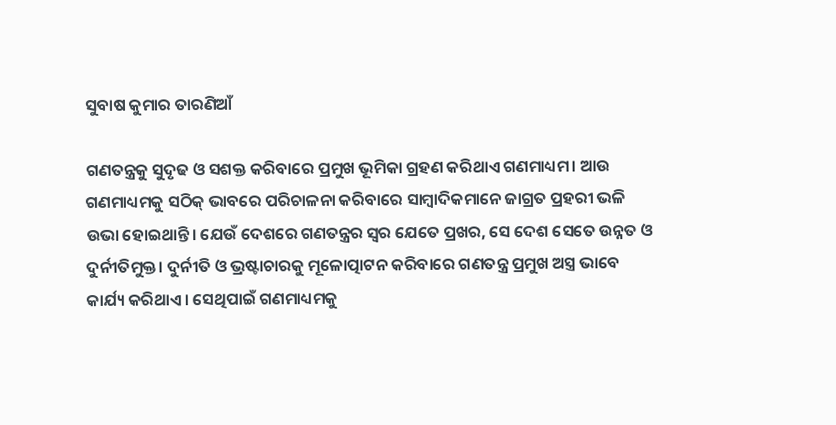ସୁବାଷ କୁମାର ତାରଣିଆଁ

ଗଣତନ୍ତ୍ରକୁ ସୁଦୃଢ ଓ ସଶକ୍ତ କରିବାରେ ପ୍ରମୁଖ ଭୂମିକା ଗ୍ରହଣ କରିଥାଏ ଗଣମାଧ୍ୟମ। ଆଉ ଗଣମାଧ୍ୟମକୁ ସଠିକ୍ ଭାବରେ ପରିଚାଳନା କରିବାରେ ସାମ୍ବାଦିକମାନେ ଜାଗ୍ରତ ପ୍ରହରୀ ଭଳି ଉଭା ହୋଇଥାନ୍ତି। ଯେଉଁ ଦେଶରେ ଗଣତନ୍ତ୍ରର ସ୍ୱର ଯେତେ ପ୍ରଖର, ସେ ଦେଶ ସେତେ ଉନ୍ନତ ଓ ଦୁର୍ନୀତିମୁକ୍ତ। ଦୁର୍ନୀତି ଓ ଭ୍ରଷ୍ଟାଚାରକୁ ମୂଳୋତ୍ପାଟନ କରିବାରେ ଗଣତନ୍ତ୍ର ପ୍ରମୁଖ ଅସ୍ତ୍ର ଭାବେ କାର୍ଯ୍ୟ କରିଥାଏ। ସେଥିପାଇଁ ଗଣମାଧ୍ୟମକୁ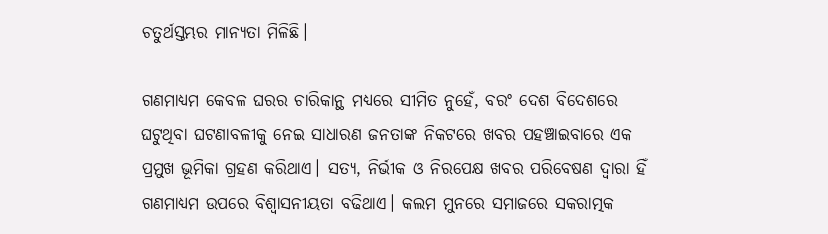ଚତୁର୍ଥସ୍ତମ୍ଭର ମାନ୍ୟତା ମିଳିଛି।

ଗଣମାଧ୍ୟମ କେବଳ ଘରର ଚାରିକାନ୍ଥ ମଧ୍ୟରେ ସୀମିତ ନୁହେଁ, ବରଂ ଦେଶ ବିଦେଶରେ ଘଟୁଥିବା ଘଟଣାବଳୀକୁ ନେଇ ସାଧାରଣ ଜନତାଙ୍କ ନିକଟରେ ଖବର ପହଞ୍ଚାଇବାରେ ଏକ ପ୍ରମୁଖ ଭୂମିକା ଗ୍ରହଣ କରିଥାଏ। ସତ୍ୟ, ନିର୍ଭୀକ ଓ ନିରପେକ୍ଷ ଖବର ପରିବେଷଣ ଦ୍ୱାରା ହିଁ ଗଣମାଧ୍ୟମ ଉପରେ ବିଶ୍ୱାସନୀୟତା ବଢିଥାଏ। କଲମ ମୁନରେ ସମାଜରେ ସକରାତ୍ମକ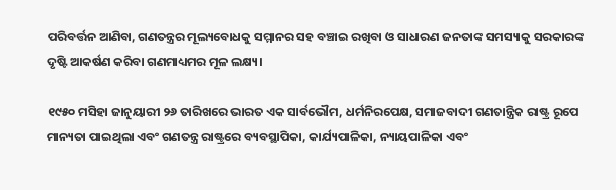ପରିବର୍ତ୍ତନ ଆଣିବା, ଗଣତନ୍ତ୍ରର ମୂଲ୍ୟବୋଧକୁ ସମ୍ମାନର ସହ ବଞ୍ଚାଇ ରଖିବା ଓ ସାଧାରଣ ଜନତାଙ୍କ ସମସ୍ୟାକୁ ସରକାରଙ୍କ ଦୃଷ୍ଟି ଆକର୍ଷଣ କରିବା ଗଣମାଧ୍ୟମର ମୂଳ ଲକ୍ଷ୍ୟ।

୧୯୫୦ ମସିହା ଜାନୁୟାରୀ ୨୬ ତାରିଖରେ ଭାରତ ଏକ ସାର୍ବଭୌମ, ଧର୍ମନିରପେକ୍ଷ, ସମାଜବାଦୀ ଗଣତାନ୍ତ୍ରିକ ରାଷ୍ଟ୍ର ରୂପେ ମାନ୍ୟତା ପାଇଥିଲା ଏବଂ ଗଣତନ୍ତ୍ର ରାଷ୍ଟ୍ରରେ ବ୍ୟବସ୍ଥାପିକା, କାର୍ଯ୍ୟପାଳିକା, ନ୍ୟାୟପାଳିକା ଏବଂ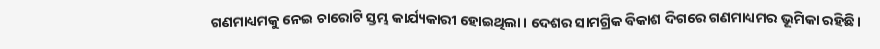ଗଣମାଧ୍ୟମକୁ ନେଇ ଚାରୋଟି ସ୍ତମ୍ଭ କାର୍ଯ୍ୟକାରୀ ହୋଇଥିଲା। ଦେଶର ସାମଗ୍ରିକ ବିକାଶ ଦିଗରେ ଗଣମାଧ୍ୟମର ଭୂମିକା ରହିଛି।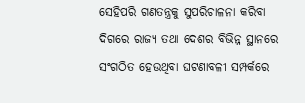ସେହିପରି ଗଣତନ୍ତ୍ରକୁ ସୁପରିଚାଳନା କରିବା ଦିଗରେ ରାଜ୍ୟ ତଥା ଦେଶର ବିଭିନ୍ନ ସ୍ଥାନରେ ସଂଗଠିତ ହେଉଥିବା ଘଟଣାବଳୀ ସମ୍ପର୍କରେ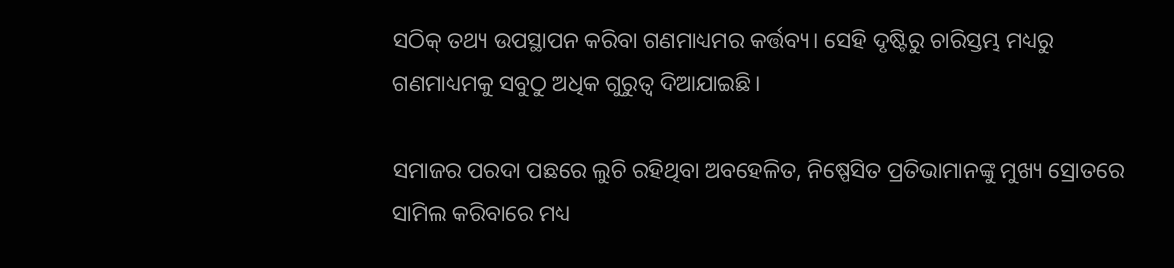ସଠିକ୍ ତଥ୍ୟ ଉପସ୍ଥାପନ କରିବା ଗଣମାଧ୍ୟମର କର୍ତ୍ତବ୍ୟ। ସେହି ଦୃଷ୍ଟିରୁ ଚାରିସ୍ତମ୍ଭ ମଧ୍ୟରୁ ଗଣମାଧ୍ୟମକୁ ସବୁଠୁ ଅଧିକ ଗୁରୁତ୍ୱ ଦିଆଯାଇଛି।

ସମାଜର ପରଦା ପଛରେ ଲୁଚି ରହିଥିବା ଅବହେଳିତ, ନିଷ୍ପେସିତ ପ୍ରତିଭାମାନଙ୍କୁ ମୁଖ୍ୟ ସ୍ରୋତରେ ସାମିଲ କରିବାରେ ମଧ୍ୟ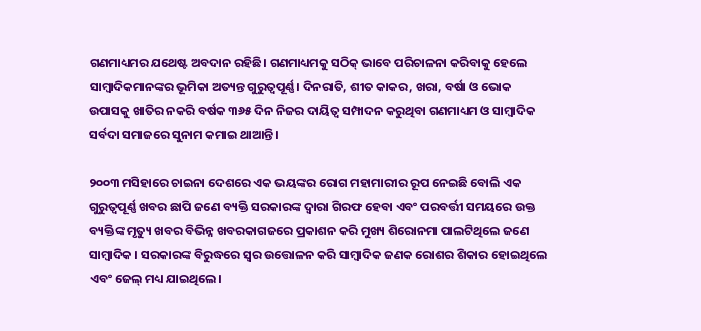ଗଣମାଧ୍ୟମର ଯଥେଷ୍ଟ ଅବଦାନ ରହିଛି। ଗଣମାଧ୍ୟମକୁ ସଠିକ୍ ଭାବେ ପରିଚାଳନା କରିବାକୁ ହେଲେ ସାମ୍ବାଦିକମାନଙ୍କର ଭୂମିକା ଅତ୍ୟନ୍ତ ଗୁରୁତ୍ୱପୂର୍ଣ୍ଣ। ଦିନରାତି, ଶୀତ କାକର, ଖରା, ବର୍ଷା ଓ ଭୋକ ଉପାସକୁ ଖାତିର ନକରି ବର୍ଷକ ୩୬୫ ଦିନ ନିଜର ଦାୟିତ୍ୱ ସମ୍ପାଦନ କରୁଥିବା ଗଣମାଧ୍ୟମ ଓ ସାମ୍ବାଦିକ ସର୍ବଦା ସମାଜରେ ସୁନାମ କମାଇ ଥାଆନ୍ତି।

୨୦୦୩ ମସିହାରେ ଚାଇନା ଦେଶରେ ଏକ ଭୟଙ୍କର ରୋଗ ମହାମାରୀର ରୂପ ନେଇଛି ବୋଲି ଏକ ଗୁରୁତ୍ୱପୂର୍ଣ୍ଣ ଖବର ଛାପି ଜଣେ ବ୍ୟକ୍ତି ସରକାରଙ୍କ ଦ୍ୱାରା ଗିରଫ ହେବା ଏବଂ ପରବର୍ତ୍ତୀ ସମୟରେ ଉକ୍ତ ବ୍ୟକ୍ତିଙ୍କ ମୃତ୍ୟୁ ଖବର ବିଭିନ୍ନ ଖବରକାଗଜରେ ପ୍ରକାଶନ କରି ମୁଖ୍ୟ ଶିରୋନମା ପାଲଟିଥିଲେ ଜଣେ ସାମ୍ବାଦିକ । ସରକାରଙ୍କ ବିରୁଦ୍ଧରେ ସ୍ୱର ଉତ୍ତୋଳନ କରି ସାମ୍ବାଦିକ ଜଣକ ରୋଶର ଶିକାର ହୋଇଥିଲେ ଏବଂ ଜେଲ୍ ମଧ୍ୟ ଯାଇଥିଲେ।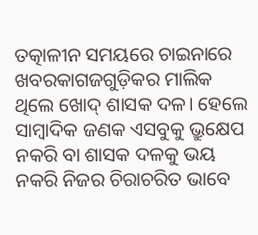ତତ୍କାଳୀନ ସମୟରେ ଚାଇନାରେ ଖବରକାଗଜଗୁଡ଼ିକର ମାଲିକ ଥିଲେ ଖୋଦ୍ ଶାସକ ଦଳ। ହେଲେ ସାମ୍ବାଦିକ ଜଣକ ଏସବୁକୁ ଭ୍ରୁକ୍ଷେପ ନକରି ବା ଶାସକ ଦଳକୁ ଭୟ ନକରି ନିଜର ଚିରାଚରିତ ଭାବେ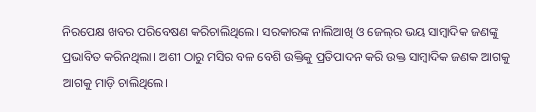ନିରପେକ୍ଷ ଖବର ପରିବେଷଣ କରିଚାଲିଥିଲେ। ସରକାରଙ୍କ ନାଲିଆଖି ଓ ଜେଲ୍‌ର ଭୟ ସାମ୍ବାଦିକ ଜଣଙ୍କୁ ପ୍ରଭାବିତ କରିନଥିଲା। ଅଶୀ ଠାରୁ ମସିର ବଳ ବେଶି ଉକ୍ତିକୁ ପ୍ରତିପାଦନ କରି ଉକ୍ତ ସାମ୍ବାଦିକ ଜଣକ ଆଗକୁ ଆଗକୁ ମାଡ଼ି ଚାଲିଥିଲେ।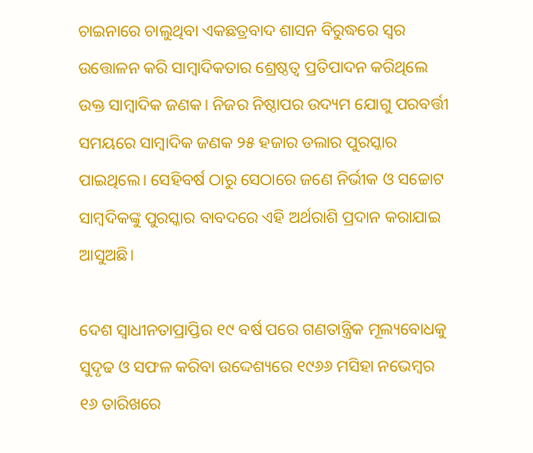ଚାଇନାରେ ଚାଲୁଥିବା ଏକଛତ୍ରବାଦ ଶାସନ ବିରୁଦ୍ଧରେ ସ୍ୱର ଉତ୍ତୋଳନ କରି ସାମ୍ବାଦିକତାର ଶ୍ରେଷ୍ଠତ୍ୱ ପ୍ରତିପାଦନ କରିଥିଲେ ଉକ୍ତ ସାମ୍ବାଦିକ ଜଣକ। ନିଜର ନିଷ୍ଠାପର ଉଦ୍ୟମ ଯୋଗୁ ପରବର୍ତ୍ତୀ ସମୟରେ ସାମ୍ବାଦିକ ଜଣକ ୨୫ ହଜାର ଡଲାର ପୁରସ୍କାର ପାଇଥିଲେ। ସେହିବର୍ଷ ଠାରୁ ସେଠାରେ ଜଣେ ନିର୍ଭୀକ ଓ ସଚ୍ଚୋଟ ସାମ୍ବଦିକଙ୍କୁ ପୁରସ୍କାର ବାବଦରେ ଏହି ଅର୍ଥରାଶି ପ୍ରଦାନ କରାଯାଇ ଆସୁଅଛି।

ଦେଶ ସ୍ୱାଧୀନତାପ୍ରାପ୍ତିର ୧୯ ବର୍ଷ ପରେ ଗଣତାନ୍ତ୍ରିକ ମୂଲ୍ୟବୋଧକୁ ସୁଦୃଢ ଓ ସଫଳ କରିବା ଉଦ୍ଦେଶ୍ୟରେ ୧୯୬୬ ମସିହା ନଭେମ୍ବର ୧୬ ତାରିଖରେ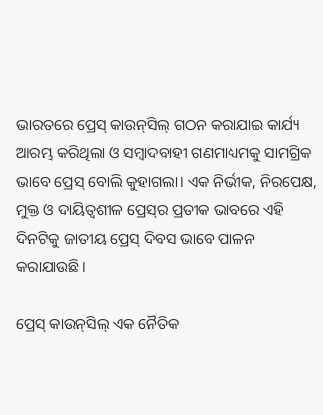ଭାରତରେ ପ୍ରେସ୍ କାଉନ୍‌ସିଲ୍ ଗଠନ କରାଯାଇ କାର୍ଯ୍ୟ ଆରମ୍ଭ କରିଥିଲା ଓ ସମ୍ବାଦବାହୀ ଗଣମାଧ୍ୟମକୁ ସାମଗ୍ରିକ ଭାବେ ପ୍ରେସ୍ ବୋଲି କୁହାଗଲା। ଏକ ନିର୍ଭୀକ, ନିରପେକ୍ଷ, ମୁକ୍ତ ଓ ଦାୟିତ୍ୱଶୀଳ ପ୍ରେସ୍‌ର ପ୍ରତୀକ ଭାବରେ ଏହି ଦିନଟିକୁ ଜାତୀୟ ପ୍ରେସ୍ ଦିବସ ଭାବେ ପାଳନ କରାଯାଉଛି।

ପ୍ରେସ୍ କାଉନ୍‌ସିଲ୍ ଏକ ନୈତିକ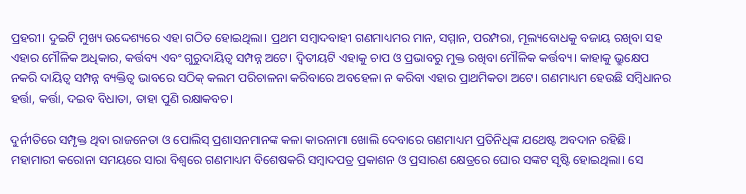ପ୍ରହରୀ। ଦୁଇଟି ମୁଖ୍ୟ ଉଦ୍ଦେଶ୍ୟରେ ଏହା ଗଠିତ ହୋଇଥିଲା। ପ୍ରଥମ ସମ୍ବାଦବାହୀ ଗଣମାଧ୍ୟମର ମାନ, ସମ୍ମାନ, ପରମ୍ପରା, ମୂଲ୍ୟବୋଧକୁ ବଜାୟ ରଖିବା ସହ ଏହାର ମୌଳିକ ଅଧିକାର, କର୍ତ୍ତବ୍ୟ ଏବଂ ଗୁରୁଦାୟିତ୍ୱ ସମ୍ପନ୍ନ ଅଟେ। ଦ୍ୱିତୀୟଟି ଏହାକୁ ଚାପ ଓ ପ୍ରଭାବରୁ ମୁକ୍ତ ରଖିବା ମୌଳିକ କର୍ତ୍ତବ୍ୟ। କାହାକୁ ଭ୍ରୁକ୍ଷେପ ନକରି ଦାୟିତ୍ୱ ସମ୍ପନ୍ନ ବ୍ୟକ୍ତିତ୍ୱ ଭାବରେ ସଠିକ୍ କଲମ ପରିଚାଳନା କରିବାରେ ଅବହେଳା ନ କରିବା ଏହାର ପ୍ରାଥମିକତା ଅଟେ। ଗଣମାଧ୍ୟମ ହେଉଛି ସମ୍ବିଧାନର ହର୍ତ୍ତା, କର୍ତ୍ତା, ଦଇବ ବିଧାତା, ତାହା ପୁଣି ରକ୍ଷାକବଚ।

ଦୁର୍ନୀତିରେ ସମ୍ପୃକ୍ତ ଥିବା ରାଜନେତା ଓ ପୋଲିସ୍ ପ୍ରଶାସନମାନଙ୍କ କଳା କାରନାମା ଖୋଲି ଦେବାରେ ଗଣମାଧ୍ୟମ ପ୍ରତିନିଧିଙ୍କ ଯଥେଷ୍ଟ ଅବଦାନ ରହିଛି। ମହାମାରୀ କରୋନା ସମୟରେ ସାରା ବିଶ୍ୱରେ ଗଣମାଧ୍ୟମ ବିଶେଷକରି ସମ୍ବାଦପତ୍ର ପ୍ରକାଶନ ଓ ପ୍ରସାରଣ କ୍ଷେତ୍ରରେ ଘୋର ସଙ୍କଟ ସୃଷ୍ଟି ହୋଇଥିଲା। ସେ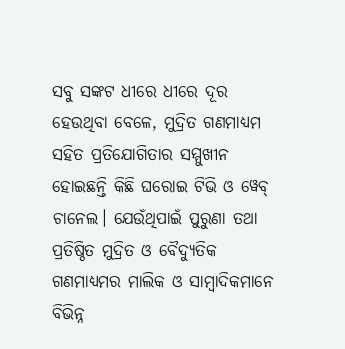ସବୁ ସଙ୍କଟ ଧୀରେ ଧୀରେ ଦୂର ହେଉଥିବା ବେଳେ, ମୁଦ୍ରିତ ଗଣମାଧ୍ୟମ ସହିତ ପ୍ରତିଯୋଗିତାର ସମ୍ମୁଖୀନ ହୋଇଛନ୍ତି କିଛି ଘରୋଇ ଟିଭି ଓ ୱେବ୍ ଚାନେଲ। ଯେଉଁଥିପାଇଁ ପୁରୁଣା ତଥା ପ୍ରତିଷ୍ଠିତ ମୁଦ୍ରିତ ଓ ବୈଦ୍ୟୁତିକ ଗଣମାଧ୍ୟମର ମାଲିକ ଓ ସାମ୍ବାଦିକମାନେ ବିଭିନ୍ନ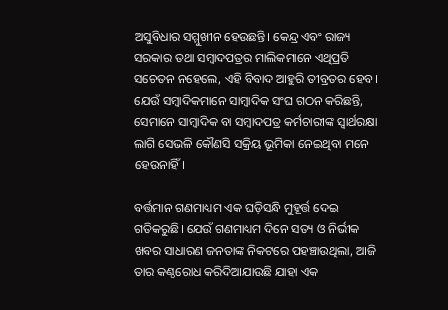ଅସୁବିଧାର ସମ୍ମୁଖୀନ ହେଉଛନ୍ତି। କେନ୍ଦ୍ର ଏବଂ ରାଜ୍ୟ ସରକାର ତଥା ସମ୍ବାଦପତ୍ରର ମାଲିକମାନେ ଏଥିପ୍ରତି ସଚେତନ ନହେଲେ, ଏହି ବିବାଦ ଆହୁରି ତୀବ୍ରତର ହେବ। ଯେଉଁ ସମ୍ବାଦିକମାନେ ସାମ୍ବାଦିକ ସଂଘ ଗଠନ କରିଛନ୍ତି, ସେମାନେ ସାମ୍ବାଦିକ ବା ସମ୍ବାଦପତ୍ର କର୍ମଚାରୀଙ୍କ ସ୍ୱାର୍ଥରକ୍ଷା ଲାଗି ସେଭଳି କୌଣସି ସକ୍ରିୟ ଭୂମିକା ନେଇଥିବା ମନେ ହେଉନାହିଁ।

ବର୍ତ୍ତମାନ ଗଣମାଧ୍ୟମ ଏକ ଘଡ଼ିସନ୍ଧି ମୁହୂର୍ତ୍ତ ଦେଇ ଗତିକରୁଛି। ଯେଉଁ ଗଣମାଧ୍ୟମ ଦିନେ ସତ୍ୟ ଓ ନିର୍ଭୀକ ଖବର ସାଧାରଣ ଜନତାଙ୍କ ନିକଟରେ ପହଞ୍ଚାଉଥିଲା, ଆଜି ତାର କଣ୍ଠରୋଧ କରିଦିଆଯାଉଛି ଯାହା ଏକ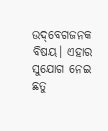ଉଦ୍‌ବେଗଜନକ ବିଷୟ। ଏହାର ସୁଯୋଗ ନେଇ ଛତୁ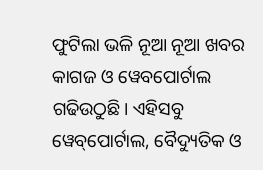ଫୁଟିଲା ଭଳି ନୂଆ ନୂଆ ଖବର କାଗଜ ଓ ୱେବପୋର୍ଟାଲ ଗଢିଉଠୁଛି। ଏହିସବୁ ୱେବ୍‌ପୋର୍ଟାଲ, ବୈଦ୍ୟୁତିକ ଓ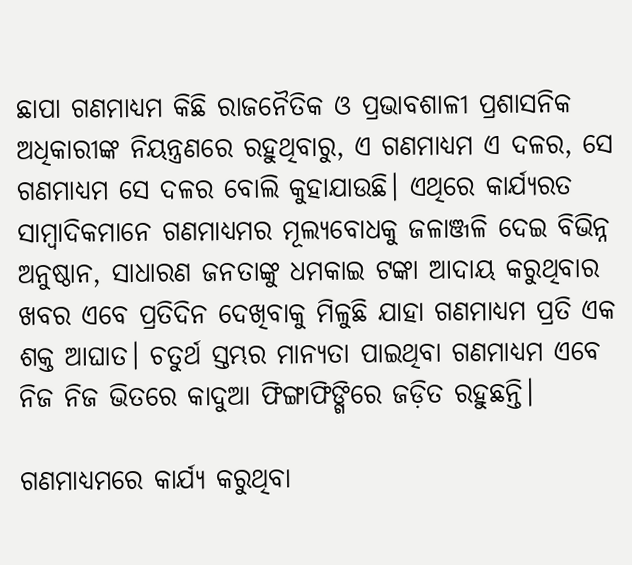ଛାପା ଗଣମାଧ୍ୟମ କିଛି ରାଜନୈତିକ ଓ ପ୍ରଭାବଶାଳୀ ପ୍ରଶାସନିକ ଅଧିକାରୀଙ୍କ ନିୟନ୍ତ୍ରଣରେ ରହୁଥିବାରୁ, ଏ ଗଣମାଧ୍ୟମ ଏ ଦଳର, ସେ ଗଣମାଧ୍ୟମ ସେ ଦଳର ବୋଲି କୁହାଯାଉଛି। ଏଥିରେ କାର୍ଯ୍ୟରତ ସାମ୍ବାଦିକମାନେ ଗଣମାଧ୍ୟମର ମୂଲ୍ୟବୋଧକୁ ଜଳାଞ୍ଜଳି ଦେଇ ବିଭିନ୍ନ ଅନୁଷ୍ଠାନ, ସାଧାରଣ ଜନତାଙ୍କୁ ଧମକାଇ ଟଙ୍କା ଆଦାୟ କରୁଥିବାର ଖବର ଏବେ ପ୍ରତିଦିନ ଦେଖିବାକୁ ମିଳୁଛି ଯାହା ଗଣମାଧ୍ୟମ ପ୍ରତି ଏକ ଶକ୍ତ ଆଘାତ। ଚତୁର୍ଥ ସ୍ତମ୍ଭର ମାନ୍ୟତା ପାଇଥିବା ଗଣମାଧ୍ୟମ ଏବେ ନିଜ ନିଜ ଭିତରେ କାଦୁଆ ଫିଙ୍ଗାଫିଙ୍ଗିରେ ଜଡ଼ିତ ରହୁଛନ୍ତି।

ଗଣମାଧ୍ୟମରେ କାର୍ଯ୍ୟ କରୁଥିବା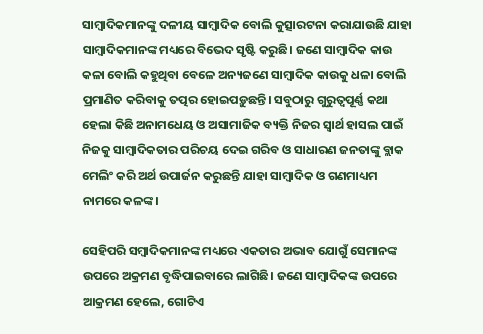ସାମ୍ବାଦିକମାନଙ୍କୁ ଦଳୀୟ ସାମ୍ବାଦିକ ବୋଲି କୁତ୍ସାରଟନା କରାଯାଉଛି ଯାହା ସାମ୍ବାଦିକମାନଙ୍କ ମଧ୍ୟରେ ବିଭେଦ ସୃଷ୍ଟି କରୁଛି। ଜଣେ ସାମ୍ବାଦିକ କାଉ କଳା ବୋଲି କହୁଥିବା ବେଳେ ଅନ୍ୟଜଣେ ସାମ୍ବାଦିକ କାଉକୁ ଧଳା ବୋଲି ପ୍ରମାଣିତ କରିବାକୁ ତତ୍ପର ହୋଇପଡ଼ୁଛନ୍ତି। ସବୁଠାରୁ ଗୁରୁତ୍ୱପୂର୍ଣ୍ଣ କଥା ହେଲା କିଛି ଅନାମଧେୟ ଓ ଅସାମାଜିକ ବ୍ୟକ୍ତି ନିଜର ସ୍ୱାର୍ଥ ହାସଲ ପାଇଁ ନିଜକୁ ସାମ୍ବାଦିକତାର ପରିଚୟ ଦେଇ ଗରିବ ଓ ସାଧାରଣ ଜନତାଙ୍କୁ ବ୍ଲାକ ମେଲିଂ କରି ଅର୍ଥ ଉପାର୍ଜନ କରୁଛନ୍ତି ଯାହା ସାମ୍ବାଦିକ ଓ ଗଣମାଧ୍ୟମ ନାମରେ କଳଙ୍କ।

ସେହିପରି ସମ୍ବାଦିକମାନଙ୍କ ମଧ୍ୟରେ ଏକତାର ଅଭାବ ଯୋଗୁଁ ସେମାନଙ୍କ ଉପରେ ଅକ୍ରମଣ ବୃଦ୍ଧିପାଇବାରେ ଲାଗିଛି। ଜଣେ ସାମ୍ବାଦିକଙ୍କ ଉପରେ ଆକ୍ରମଣ ହେଲେ, ଗୋଟିଏ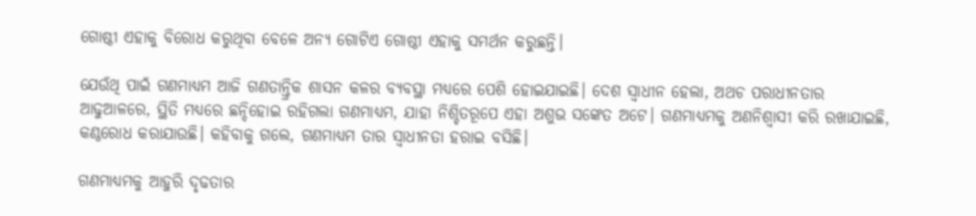ଗୋଷ୍ଠୀ ଏହାକୁ ବିରୋଧ କରୁଥିବା ବେଳେ ଅନ୍ୟ ଗୋଟିଏ ଗୋଷ୍ଠୀ ଏହାକୁ ସମର୍ଥନ କରୁଛନ୍ତି।

ଯେଉଁଥି ପାଇଁ ଗଣମାଧ୍ୟମ ଆଜି ଗଣତାନ୍ତ୍ରିକ ଶାସନ କଳର ବ୍ୟବସ୍ଥା ମଧ୍ୟରେ ପେଶି ହୋଇଯାଇଛି। ଦେଶ ସ୍ୱାଧୀନ ହେଲା, ଅଥଚ ପରାଧୀନତାର ଆଢୁଆଳରେ, ସ୍ଥିତି ମଧ୍ୟରେ ଛନ୍ଦିହୋଇ ରହିଗଲା ଗଣମାଧ୍ୟମ, ଯାହା ନିଶ୍ଚିତରୂପେ ଏହା ଅଶୁଭ ସଙ୍କେତ ଅଟେ। ଗଣମାଧ୍ୟମକୁ ଅଣନିଶ୍ୱାସୀ କରି ରଖାଯାଇଛି, କଣ୍ଠରୋଧ କରାଯାଉଛି। କହିବାକୁ ଗଲେ, ଗଣମାଧ୍ୟମ ତାର ସ୍ୱାଧୀନତା ହରାଇ ବସିଛି।

ଗଣମାଧ୍ୟମକୁ ଆହୁରି ଦୃଢତାର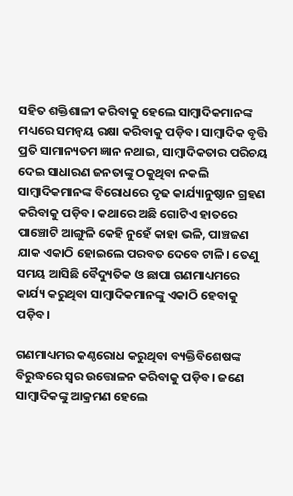ସହିତ ଶକ୍ତିଶାଳୀ କରିବାକୁ ହେଲେ ସାମ୍ବାଦିକମାନଙ୍କ ମଧ୍ୟରେ ସମନ୍ୱୟ ରକ୍ଷା କରିବାକୁ ପଡ଼ିବ। ସାମ୍ବାଦିକ ବୃତ୍ତି ପ୍ରତି ସାମାନ୍ୟତମ ଜ୍ଞାନ ନଥାଇ, ସାମ୍ବାଦିକତାର ପରିଚୟ ଦେଇ ସାଧାରଣ ଜନତାଙ୍କୁ ଠକୁଥିବା ନକଲି ସାମ୍ବାଦିକମାନଙ୍କ ବିରୋଧରେ ଦୃଢ କାର୍ଯ୍ୟାନୁଷ୍ଠାନ ଗ୍ରହଣ କରିବାକୁ ପଡ଼ିବ। କଥାରେ ଅଛି ଗୋଟିଏ ହାତରେ ପାଞ୍ଚୋଟି ଆଙ୍ଗୁଳି କେହି ନୁହେଁ କାହା ଭଳି, ପାଞ୍ଚଜଣ ଯାକ ଏକାଠି ହୋଇଲେ ପରବତ ଦେବେ ଟାଳି। ତେଣୁ ସମୟ ଆସିଛି ବୈଦ୍ୟୁତିକ ଓ ଛାପା ଗଣମାଧ୍ୟମରେ କାର୍ଯ୍ୟ କରୁଥିବା ସାମ୍ବାଦିକମାନଙ୍କୁ ଏକାଠି ହେବାକୁ ପଡ଼ିବ।

ଗଣମାଧ୍ୟମର କଣ୍ଠରୋଧ କରୁଥିବା ବ୍ୟକ୍ତିବିଶେଷଙ୍କ ବିରୁଦ୍ଧରେ ସ୍ୱର ଉତ୍ତୋଳନ କରିବାକୁ ପଡ଼ିବ। ଜଣେ ସାମ୍ବାଦିକଙ୍କୁ ଆକ୍ରମଣ ହେଲେ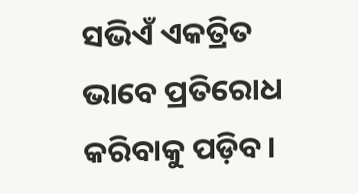ସଭିଏଁ ଏକତ୍ରିତ ଭାବେ ପ୍ରତିରୋଧ କରିବାକୁ ପଡ଼ିବ।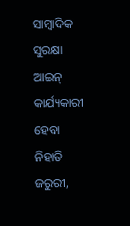ସାମ୍ବାଦିକ ସୁରକ୍ଷା ଆଇନ୍ କାର୍ଯ୍ୟକାରୀ ହେବା ନିହାତି ଜରୁରୀ,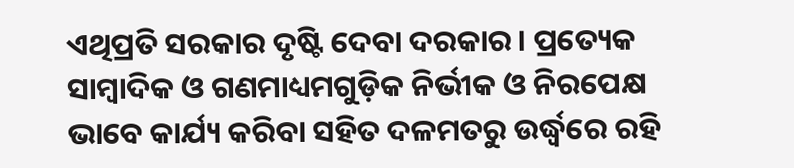ଏଥିପ୍ରତି ସରକାର ଦୃଷ୍ଟି ଦେବା ଦରକାର। ପ୍ରତ୍ୟେକ ସାମ୍ବାଦିକ ଓ ଗଣମାଧ୍ୟମଗୁଡ଼ିକ ନିର୍ଭୀକ ଓ ନିରପେକ୍ଷ ଭାବେ କାର୍ଯ୍ୟ କରିବା ସହିତ ଦଳମତରୁ ଉର୍ଦ୍ଧ୍ୱରେ ରହି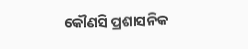କୌଣସି ପ୍ରଶାସନିକ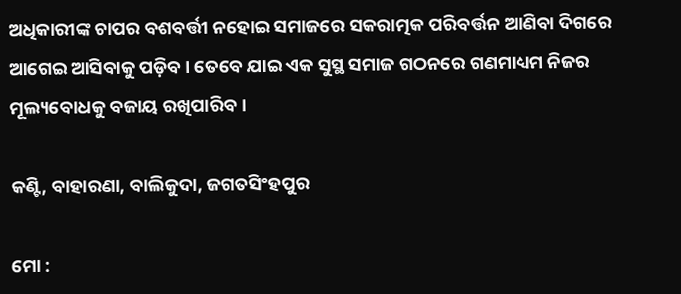ଅଧିକାରୀଙ୍କ ଚାପର ବଶବର୍ତ୍ତୀ ନହୋଇ ସମାଜରେ ସକରାତ୍ମକ ପରିବର୍ତ୍ତନ ଆଣିବା ଦିଗରେ ଆଗେଇ ଆସିବାକୁ ପଡ଼ିବ। ତେବେ ଯାଇ ଏକ ସୁସ୍ଥ ସମାଜ ଗଠନରେ ଗଣମାଧ୍ୟମ ନିଜର ମୂଲ୍ୟବୋଧକୁ ବଜାୟ ରଖିପାରିବ।

କଣ୍ଟି, ବାହାରଣା, ବାଲିକୁଦା, ଜଗତସିଂହପୁର

ମୋ :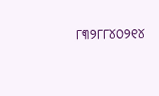୮୩୨୮୮୪୦୨୧୪